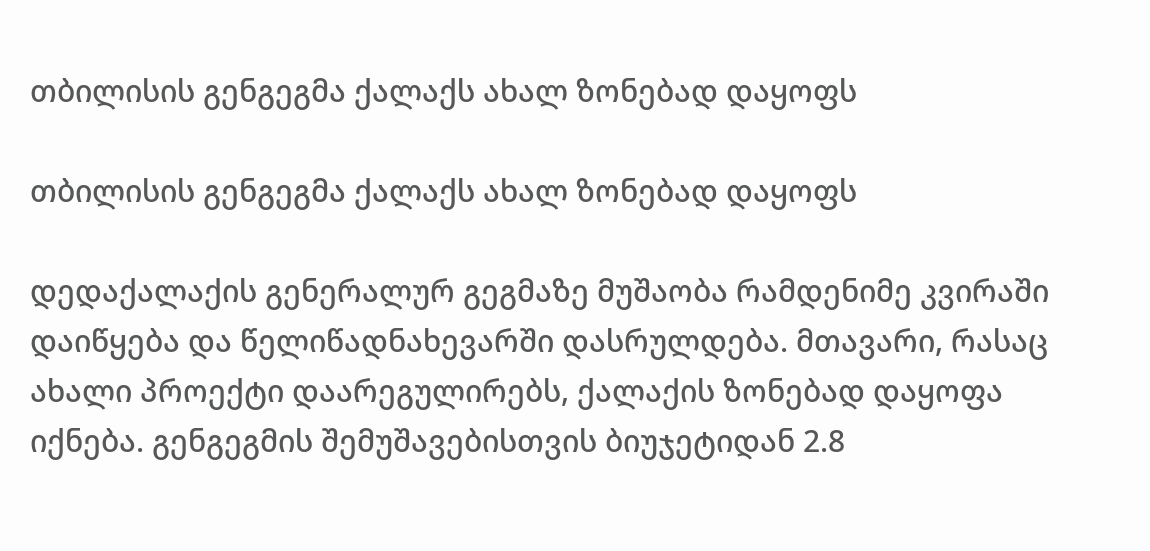თბილისის გენგეგმა ქალაქს ახალ ზონებად დაყოფს

თბილისის გენგეგმა ქალაქს ახალ ზონებად დაყოფს

დედაქალაქის გენერალურ გეგმაზე მუშაობა რამდენიმე კვირაში დაიწყება და წელიწადნახევარში დასრულდება. მთავარი, რასაც ახალი პროექტი დაარეგულირებს, ქალაქის ზონებად დაყოფა იქნება. გენგეგმის შემუშავებისთვის ბიუჯეტიდან 2.8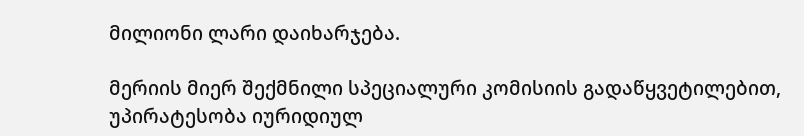მილიონი ლარი დაიხარჯება.

მერიის მიერ შექმნილი სპეციალური კომისიის გადაწყვეტილებით, უპირატესობა იურიდიულ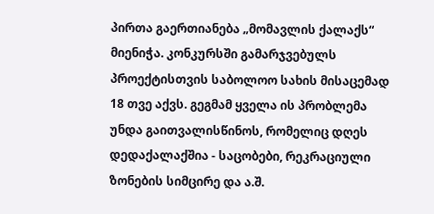პირთა გაერთიანება „მომავლის ქალაქს“ მიენიჭა. კონკურსში გამარჯვებულს პროექტისთვის საბოლოო სახის მისაცემად 18 თვე აქვს. გეგმამ ყველა ის პრობლემა უნდა გაითვალისწინოს, რომელიც დღეს დედაქალაქშია - საცობები, რეკრაციული ზონების სიმცირე და ა.შ.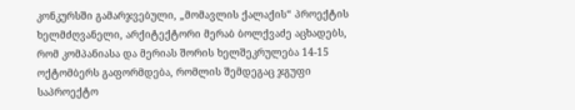კონკურსში გამარჯვებული, „მომავლის ქალაქის“ პროექტის ხელმძღვანელი, არქიტექტორი მერაბ ბოლქვაძე აცხადებს, რომ კომპანიასა და მერიას შორის ხელშეკრულება 14-15 ოქტომბერს გაფორმდება, რომლის შემდეგაც ჯგუფი საპროექტო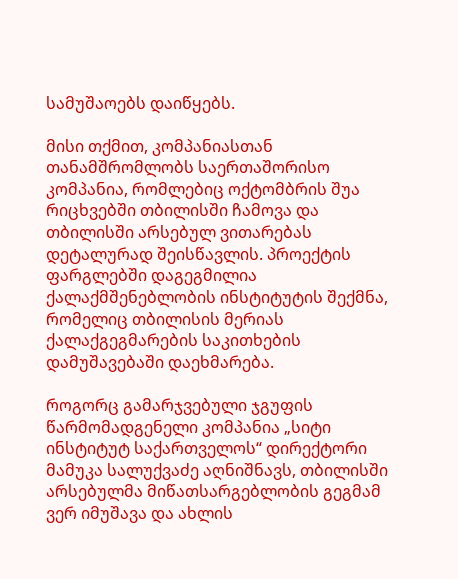სამუშაოებს დაიწყებს.

მისი თქმით, კომპანიასთან თანამშრომლობს საერთაშორისო კომპანია, რომლებიც ოქტომბრის შუა რიცხვებში თბილისში ჩამოვა და თბილისში არსებულ ვითარებას დეტალურად შეისწავლის. პროექტის ფარგლებში დაგეგმილია ქალაქმშენებლობის ინსტიტუტის შექმნა, რომელიც თბილისის მერიას ქალაქგეგმარების საკითხების დამუშავებაში დაეხმარება.

როგორც გამარჯვებული ჯგუფის წარმომადგენელი კომპანია „სიტი ინსტიტუტ საქართველოს“ დირექტორი მამუკა სალუქვაძე აღნიშნავს, თბილისში არსებულმა მიწათსარგებლობის გეგმამ ვერ იმუშავა და ახლის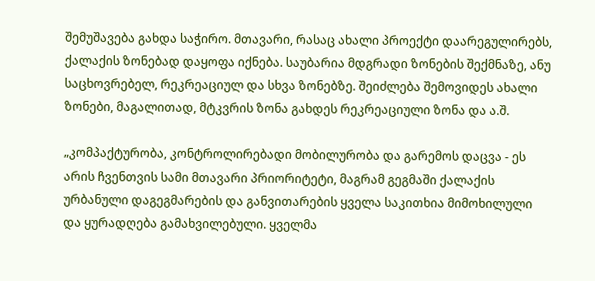შემუშავება გახდა საჭირო. მთავარი, რასაც ახალი პროექტი დაარეგულირებს, ქალაქის ზონებად დაყოფა იქნება. საუბარია მდგრადი ზონების შექმნაზე, ანუ საცხოვრებელ, რეკრეაციულ და სხვა ზონებზე. შეიძლება შემოვიდეს ახალი ზონები, მაგალითად, მტკვრის ზონა გახდეს რეკრეაციული ზონა და ა.შ.

„კომპაქტურობა, კონტროლირებადი მობილურობა და გარემოს დაცვა - ეს არის ჩვენთვის სამი მთავარი პრიორიტეტი, მაგრამ გეგმაში ქალაქის ურბანული დაგეგმარების და განვითარების ყველა საკითხია მიმოხილული და ყურადღება გამახვილებული. ყველმა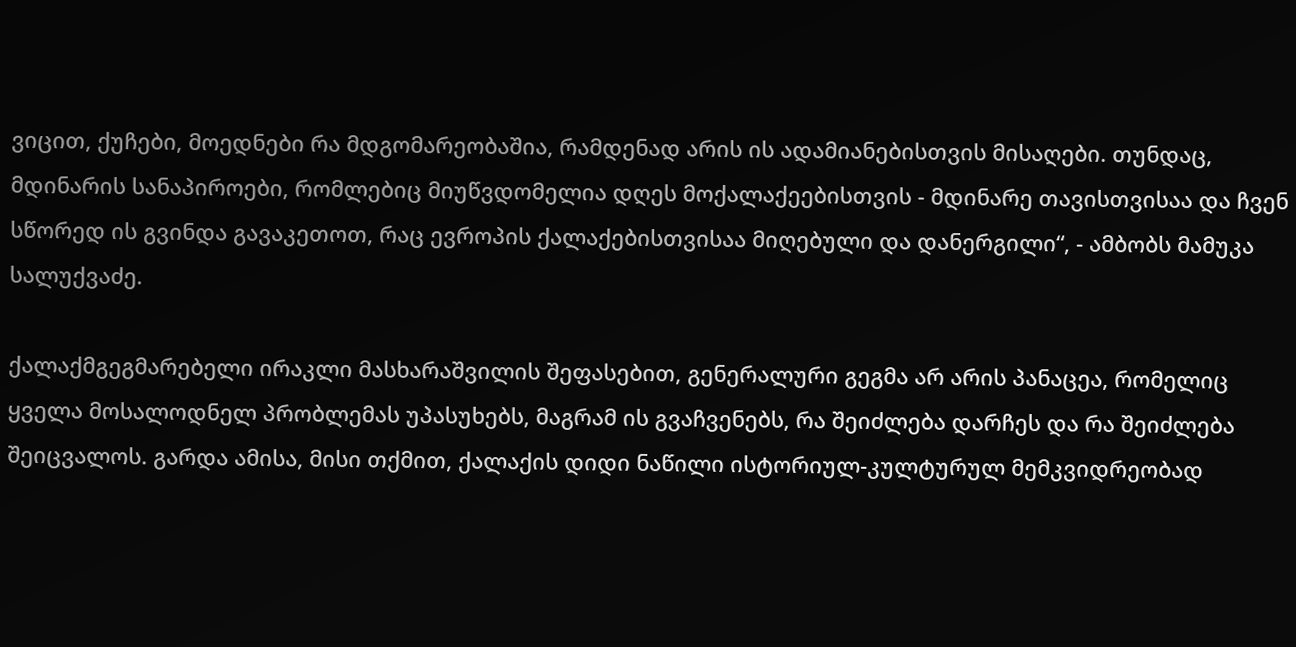ვიცით, ქუჩები, მოედნები რა მდგომარეობაშია, რამდენად არის ის ადამიანებისთვის მისაღები. თუნდაც, მდინარის სანაპიროები, რომლებიც მიუწვდომელია დღეს მოქალაქეებისთვის - მდინარე თავისთვისაა და ჩვენ სწორედ ის გვინდა გავაკეთოთ, რაც ევროპის ქალაქებისთვისაა მიღებული და დანერგილი“, - ამბობს მამუკა სალუქვაძე.

ქალაქმგეგმარებელი ირაკლი მასხარაშვილის შეფასებით, გენერალური გეგმა არ არის პანაცეა, რომელიც ყველა მოსალოდნელ პრობლემას უპასუხებს, მაგრამ ის გვაჩვენებს, რა შეიძლება დარჩეს და რა შეიძლება შეიცვალოს. გარდა ამისა, მისი თქმით, ქალაქის დიდი ნაწილი ისტორიულ-კულტურულ მემკვიდრეობად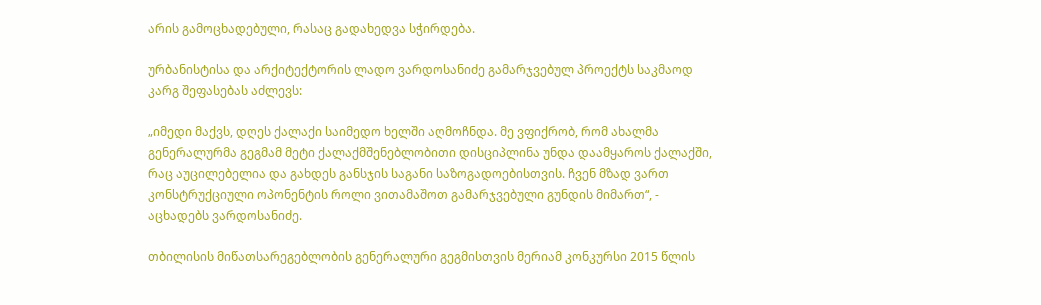არის გამოცხადებული, რასაც გადახედვა სჭირდება.

ურბანისტისა და არქიტექტორის ლადო ვარდოსანიძე გამარჯვებულ პროექტს საკმაოდ კარგ შეფასებას აძლევს:

„იმედი მაქვს, დღეს ქალაქი საიმედო ხელში აღმოჩნდა. მე ვფიქრობ, რომ ახალმა გენერალურმა გეგმამ მეტი ქალაქმშენებლობითი დისციპლინა უნდა დაამყაროს ქალაქში, რაც აუცილებელია და გახდეს განსჯის საგანი საზოგადოებისთვის. ჩვენ მზად ვართ კონსტრუქციული ოპონენტის როლი ვითამაშოთ გამარჯვებული გუნდის მიმართ“, - აცხადებს ვარდოსანიძე.

თბილისის მიწათსარეგებლობის გენერალური გეგმისთვის მერიამ კონკურსი 2015 წლის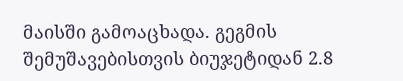მაისში გამოაცხადა. გეგმის შემუშავებისთვის ბიუჯეტიდან 2.8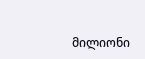მილიონი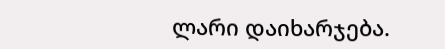ლარი დაიხარჯება.